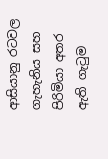ආසියානු රටවල ගැහැනිය සහ පිරිමියා අතර ඇති ගැටුම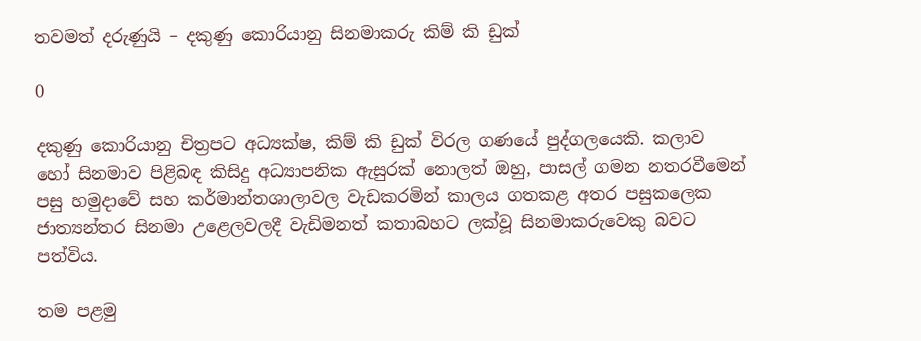තවමත් දරුණුයි – දකුණු කොරියානු සිනමාකරු කිම් කි ඩුක්

0

දකුණු කොරියානු චිත්‍රපට අධ්‍යක්ෂ, කිම් කි ඩුක් විරල ගණයේ පුද්ගලයෙකි. කලාව හෝ සිනමාව පිළිබඳ කිසිදු අධ්‍යාපනික ඇසුරක් නොලත් ඔහු, පාසල් ගමන නතරවීමෙන් පසු හමුදාවේ සහ කර්මාන්තශාලාවල වැඩකරමින් කාලය ගතකළ අතර පසුකලෙක ජාත්‍යන්තර සිනමා උළෙලවලදී වැඩිමනත් කතාබහට ලක්වූ සිනමාකරුවෙකු බවට පත්විය.

තම පළමු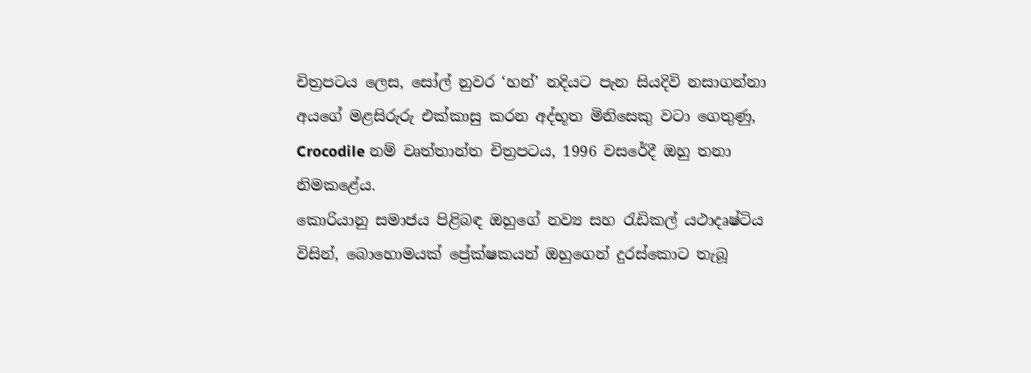චිත්‍රපටය ලෙස, සෝල් නුවර ‘හන්’ නදියට පැන සියදිවි නසාගන්නා අයගේ මළසිරුරු එක්කාසු කරන අද්භූත මිනිසෙකු වටා ගෙතුණු, Crocodile නම් වෘත්තාන්ත චිත්‍රපටය, 1996 වසරේදී ඔහු තනා නිමකළේය.
කොරියානු සමාජය පිළිබඳ ඔහුගේ නව්‍ය සහ රැඩිකල් යථාදෘෂ්ටිය විසින්, බොහොමයක් ප්‍රේක්ෂකයන් ඔහුගෙන් දුරස්කොට තැබූ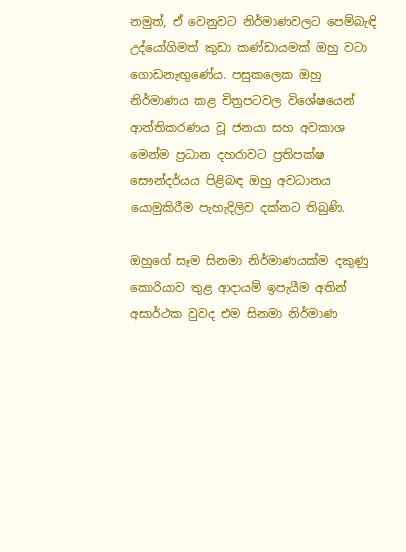නමුත්, ඒ වෙනුවට නිර්මාණවලට පෙම්බැඳි උද්යෝගිමත් කුඩා කණ්ඩායමක් ඔහු වටා ගොඩනැඟුණේය. පසුකලෙක ඔහු නිර්මාණය කළ චිත්‍රපටවල විශේෂයෙන් ආන්තිකරණය වූ ජනයා සහ අවකාශ මෙන්ම ප්‍රධාන දහරාවට ප්‍රතිපක්ෂ සෞන්දර්යය පිළිබඳ ඔහු අවධානය යොමුකිරීම පැහැදිලිව දක්නට තිබුණි.

ඔහුගේ සෑම සිනමා නිර්මාණයක්ම දකුණු කොරියාව තුළ ආදායම් ඉපැයීම අතින් අසාර්ථක වුවද එම සිනමා නිර්මාණ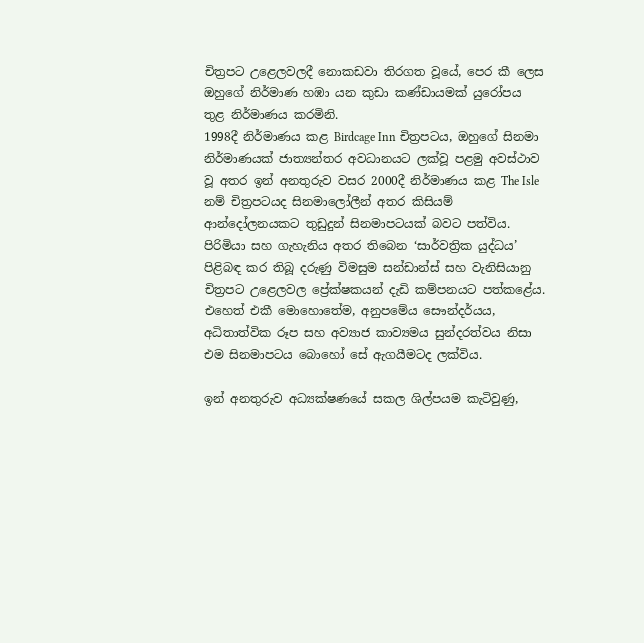චිත්‍රපට උළෙලවලදී නොකඩවා තිරගත වූයේ, පෙර කී ලෙස ඔහුගේ නිර්මාණ හඹා යන කුඩා කණ්ඩායමක් යුරෝපය තුළ නිර්මාණය කරමිනි.
1998දී නිර්මාණය කළ Birdcage Inn චිත්‍රපටය, ඔහුගේ සිනමා නිර්මාණයක් ජාත්‍යන්තර අවධානයට ලක්වූ පළමු අවස්ථාව වූ අතර ඉන් අනතුරුව වසර 2000දී නිර්මාණය කළ The Isle නම් චිත්‍රපටයද සිනමාලෝලීන් අතර කිසියම් ආන්දෝලනයකට තුඩුදුන් සිනමාපටයක් බවට පත්විය. පිරිමියා සහ ගැහැනිය අතර තිබෙන ‘සාර්වත්‍රික යුද්ධය’ පිළිබඳ කර තිබූ දරුණු විමසුම සන්ඩාන්ස් සහ වැනිසියානු චිත්‍රපට උළෙලවල ප්‍රේක්ෂකයන් දැඩි කම්පනයට පත්කළේය. එහෙත් එකී මොහොතේම, අනුපමේය සෞන්දර්යය, අධිතාත්වික රූප සහ අව්‍යාජ කාව්‍යමය සුන්දරත්වය නිසා එම සිනමාපටය බොහෝ සේ ඇගයීමටද ලක්විය.

ඉන් අනතුරුව අධ්‍යක්ෂණයේ සකල ශිල්පයම කැටිවුණු,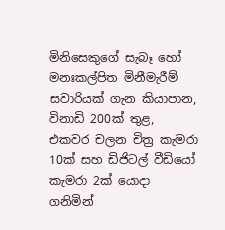මිනිසෙකුගේ සැබෑ හෝ මනඃකල්පිත මිනීමැරීම් සවාරියක් ගැන කියාපාන, විනාඩි 200ක් තුළ, එකවර චලන චිත්‍ර කැමරා 10ක් සහ ඩිජිටල් වීඩියෝ කැමරා 2ක් යොදා ගනිමින්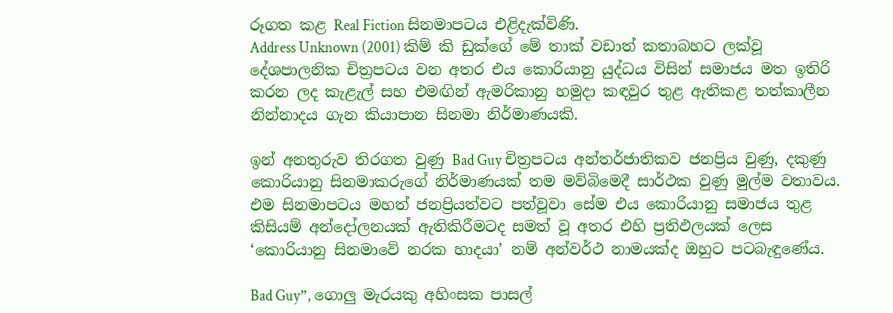රූගත කළ Real Fiction සිනමාපටය එළිදැක්විණි.
Address Unknown (2001) කිම් කි ඩුක්ගේ මේ තාක් වඩාත් කතාබහට ලක්වූ දේශපාලනික චිත්‍රපටය වන අතර එය කොරියානු යුද්ධය විසින් සමාජය මත ඉතිරි කරන ලද කැළැල් සහ එමඟින් ඇමරිකානු හමුදා කඳවුර තුළ ඇතිකළ තත්කාලීන නින්නාදය ගැන කියාපාන සිනමා නිර්මාණයකි.

ඉන් අනතුරුව තිරගත වුණු Bad Guy චිත්‍රපටය අන්තර්ජාතිකව ජනප්‍රිය වුණු, දකුණු කොරියානු සිනමාකරුගේ නිර්මාණයක් තම මව්බිමෙදී සාර්ථක වුණු මුල්ම වතාවය. එම සිනමාපටය මහත් ජනප්‍රියත්වට පත්වූවා සේම එය කොරියානු සමාජය තුළ කිසියම් අන්දෝලනයක් ඇතිකිරීමටද සමත් වූ අතර එහි ප්‍රතිඵලයක් ලෙස ‘කොරියානු සිනමාවේ නරක හාදයා’ නම් අන්වර්ථ නාමයක්ද ඔහුට පටබැඳුණේය.

Bad Guy”, ගොලු මැරයකු අහිංසක පාසල්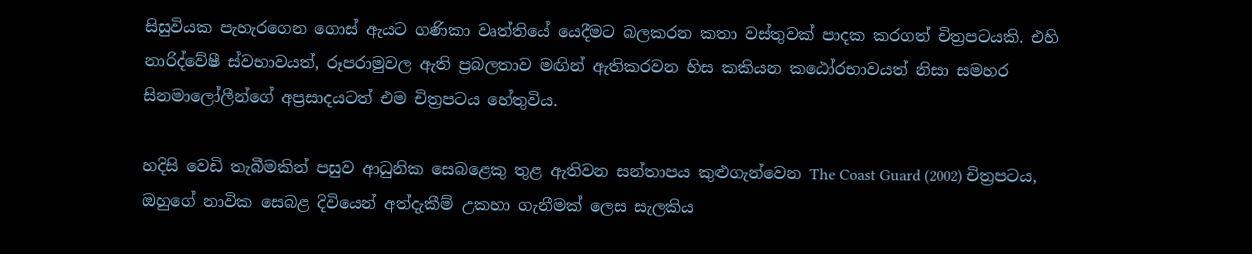සිසුවියක පැහැරගෙන ගොස් ඇයට ගණිකා වෘත්තියේ යෙදීමට බලකරන කතා වස්තුවක් පාදක කරගත් චිත්‍රපටයකි. එහි නාරිද්වේෂී ස්වභාවයත්, රූපරාමුවල ඇති ප්‍රබලතාව මඟින් ඇතිකරවන හිස කකියන කඨෝරභාවයත් නිසා සමහර සිනමාලෝලීන්ගේ අප්‍රසාදයටත් එම චිත්‍රපටය හේතුවිය.

හදිසි වෙඩි තැබීමකින් පසුව ආධුනික සෙබළෙකු තුළ ඇතිවන සන්තාපය කුළුගැන්වෙන The Coast Guard (2002) චිත්‍රපටය, ඔහුගේ නාවික සෙබළ දිවියෙන් අත්දැකීම් උකහා ගැනීමක් ලෙස සැලකිය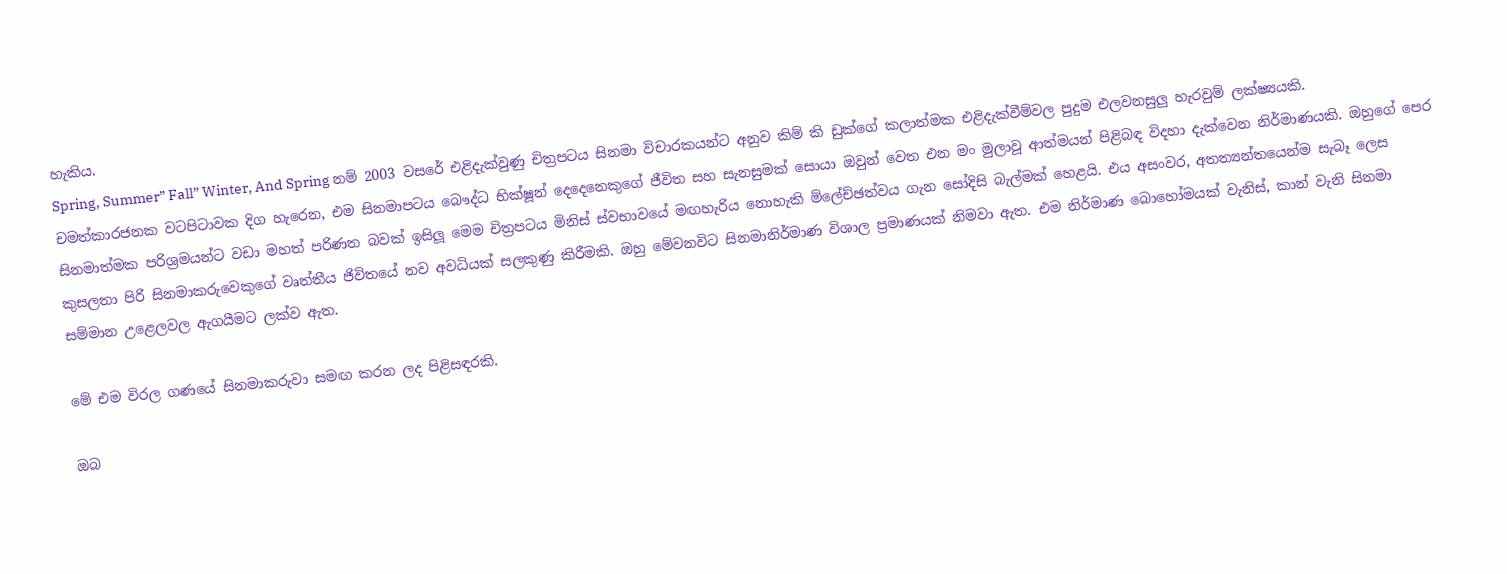හැකිය.
Spring, Summer” Fall” Winter, And Spring නම් 2003 වසරේ එළිදැක්වුණු චිත්‍රපටය සිනමා විචාරකයන්ට අනුව කිම් කි ඩුක්ගේ කලාත්මක එළිදැක්වීම්වල පුදුම එලවනසුලු හැරවුම් ලක්ෂ්‍යයකි. චමත්කාරජනක වටපිටාවක දිග හැරෙන, එම සිනමාපටය බෞද්ධ භික්ෂූන් දෙදෙනෙකුගේ ජීවිත සහ සැනසුමක් සොයා ඔවුන් වෙත එන මං මුලාවූ ආත්මයන් පිළිබඳ විදහා දැක්වෙන නිර්මාණයකි. ඔහුගේ පෙර සිනමාත්මක පරිශ්‍රමයන්ට වඩා මහත් පරිණත බවක් ඉසිලූ මෙම චිත්‍රපටය මිනිස් ස්වභාවයේ මඟහැරිය නොහැකි ම්ලේච්ඡත්වය ගැන සෝදිසි බැල්මක් හෙළයි. එය අසංවර, අතත්‍යන්තයෙන්ම සැබෑ ලෙස කුසලතා පිරි සිනමාකරුවෙකුගේ වෘත්තීය ජිවිතයේ නව අවධියක් සලකුණු කිරීමකි. ඔහු මේවනවිට සිනමානිර්මාණ විශාල ප්‍රමාණයක් නිමවා ඇත. එම නිර්මාණ බොහෝමයක් වැනිස්, කාන් වැනි සිනමා සම්මාන උළෙලවල ඇගයීමට ලක්ව ඇත.

මේ එම විරල ගණයේ සිනමාකරුවා සමඟ කරන ලද පිළිසඳරකි.

ඔබ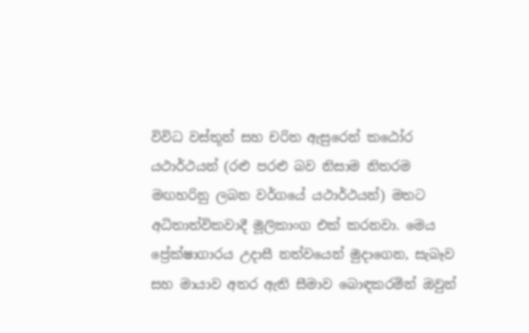විවිධ වස්තූන් සහ චරිත ඇසුරෙන් කඨෝර යථාර්ථයන් (රළු පරළු බව නිසාම නිතරම මඟහරිනු ලබන වර්ගයේ යථාර්ථයන්) මතට අධිතාත්විකවාදී මූලිකාංග එක් කරනවා. මෙය ප්‍රේක්ෂාගාරය උදාසී නත්වයෙන් මුදාගෙන, සැබෑව සහ මායාව අතර ඇති සීමාව බොඳකරමින් ඔවුන්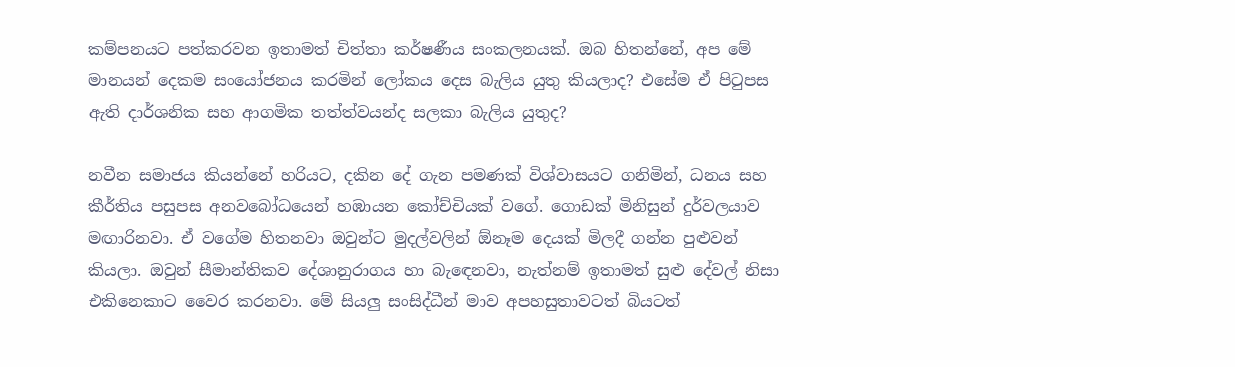කම්පනයට පත්කරවන ඉතාමත් චිත්තා කර්ෂණීය සංකලනයක්. ඔබ හිතන්නේ, අප මේ මානයන් දෙකම සංයෝජනය කරමින් ලෝකය දෙස බැලිය යුතු කියලාද? එසේම ඒ පිටුපස ඇති දාර්ශනික සහ ආගමික තත්ත්වයන්ද සලකා බැලිය යුතුද?

නවීන සමාජය කියන්නේ හරියට, දකින දේ ගැන පමණක් විශ්වාසයට ගනිමින්, ධනය සහ කීර්තිය පසුපස අනවබෝධයෙන් හඹායන කෝච්චියක් වගේ. ගොඩක් මිනිසුන් දුර්වලයාව මඟාරිනවා. ඒ වගේම හිතනවා ඔවුන්ට මුදල්වලින් ඕනෑම දෙයක් මිලදී ගන්න පුළුවන් කියලා. ඔවුන් සීමාන්තිකව දේශානුරාගය හා බැඳෙනවා, නැත්නම් ඉතාමත් සුළු දේවල් නිසා එකිනෙකාට වෛර කරනවා. මේ සියලු සංසිද්ධීන් මාව අපහසුතාවටත් බියටත්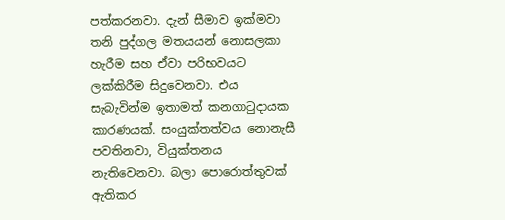පත්කරනවා. දැන් සීමාව ඉක්මවා තනි පුද්ගල මතයයන් නොසලකා හැරීම සහ ඒවා පරිභවයට ලක්කිරීම සිදුවෙනවා. එය සැබැවින්ම ඉතාමත් කනගාටුදායක කාරණයක්. සංයුක්තත්වය නොනැසී පවතිනවා, වියුක්තනය නැතිවෙනවා. බලා පොරොත්තුවක් ඇතිකර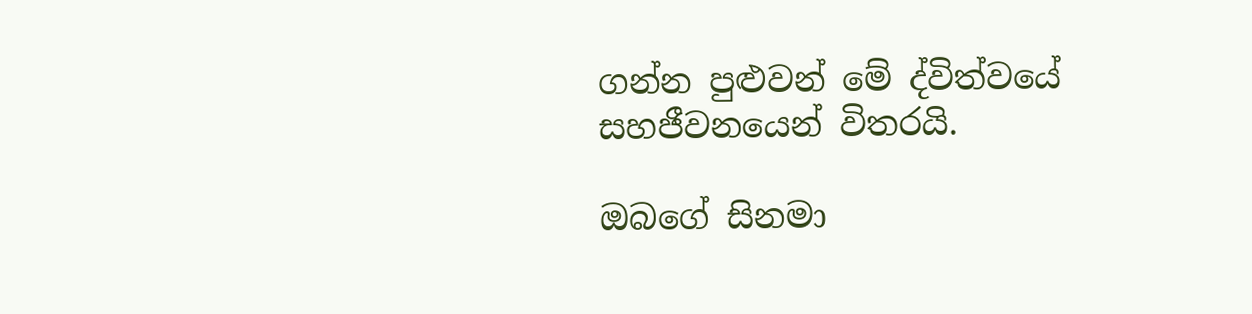ගන්න පුළුවන් මේ ද්විත්වයේ සහජීවනයෙන් විතරයි.

ඔබගේ සිනමා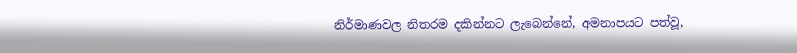නිර්මාණවල නිතරම දකින්නට ලැබෙන්නේ, අමනාපයට පත්වූ,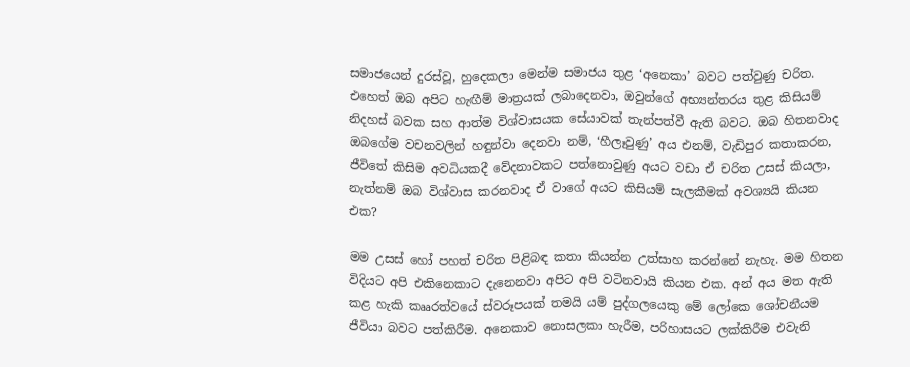සමාජයෙන් දුරස්වූ, හුදෙකලා මෙන්ම සමාජය තුළ ‘අනෙකා’ බවට පත්වුණු චරිත. එහෙත් ඔබ අපිට හැඟීම් මාත්‍රයක් ලබාදෙනවා, ඔවුන්ගේ අභ්‍යන්තරය තුළ කිසියම් නිදහස් බවක සහ ආත්ම විශ්වාසයක සේයාවක් තැන්පත්වී ඇති බවට. ඔබ හිතනවාද ඔබගේම වචනවලින් හඳුන්වා දෙනවා නම්, ‘හීලෑවුණු’ අය එනම්, වැඩිපුර කතාකරන, ජීවිතේ කිසිම අවධියකදී වේදනාවකට පත්නොවුණු අයට වඩා ඒ චරිත උසස් කියලා, නැත්නම් ඔබ විශ්වාස කරනවාද ඒ වාගේ අයට කිසියම් සැලකීමක් අවශ්‍යයි කියන එක?

මම උසස් හෝ පහත් චරිත පිළිබඳ කතා කියන්න උත්සාහ කරන්නේ නැහැ. මම හිතන විදියට අපි එකිනෙකාට දැනෙනවා අපිට අපි වටිනවායි කියන එක. අන් අය මත ඇති කළ හැකි කෲරත්වයේ ස්වරූපයක් තමයි යම් පුද්ගලයෙකු මේ ලෝකෙ ශෝචනීයම ජීවියා බවට පත්කිරීම. අනෙකාව නොසලකා හැරීම, පරිහාසයට ලක්කිරීම එවැනි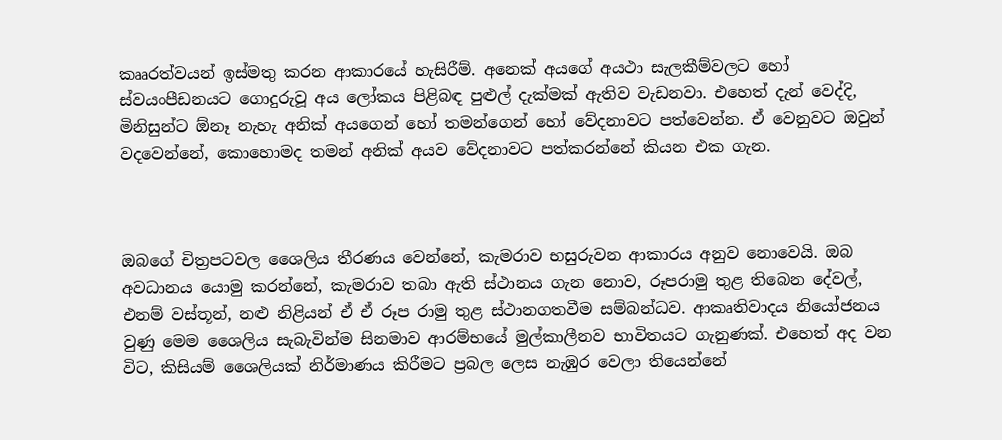කෲරත්වයන් ඉස්මතු කරන ආකාරයේ හැසිරීම්. අනෙක් අයගේ අයථා සැලකීම්වලට හෝ ස්වයංපීඩනයට ගොදුරුවූ අය ලෝකය පිළිබඳ පුළුල් දැක්මක් ඇතිව වැඩනවා. එහෙත් දැන් වෙද්දි, මිනිසුන්ට ඕනෑ නැහැ අනික් අයගෙන් හෝ තමන්ගෙන් හෝ වේදනාවට පත්වෙන්න. ඒ වෙනුවට ඔවුන් වදවෙන්නේ, කොහොමද තමන් අනික් අයව වේදනාවට පත්කරන්නේ කියන එක ගැන.



ඔබගේ චිත්‍රපටවල ශෛලිය තීරණය වෙන්නේ, කැමරාව භසුරුවන ආකාරය අනුව නොවෙයි. ඔබ අවධානය යොමු කරන්නේ, කැමරාව තබා ඇති ස්ථානය ගැන නොව, රූපරාමු තුළ තිබෙන දේවල්, එනම් වස්තූන්, නළු නිළියන් ඒ ඒ රූප රාමු තුළ ස්ථානගතවීම සම්බන්ධව. ආකෘතිවාදය නියෝජනය වුණු මෙම ශෛලිය සැබැවින්ම සිනමාව ආරම්භයේ මුල්කාලීනව භාවිතයට ගැනුණක්. එහෙත් අද වන විට, කිසියම් ශෛලියක් නිර්මාණය කිරීමට ප්‍රබල ලෙස නැඹුර වෙලා තියෙන්නේ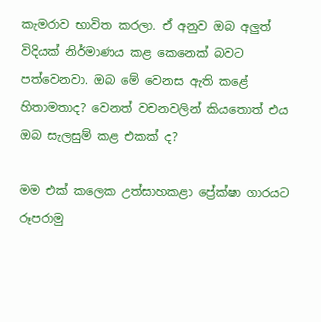කැමරාව භාවිත කරලා. ඒ අනුව ඔබ අලුත් විදියක් නිර්මාණය කළ කෙනෙක් බවට පත්වෙනවා. ඔබ මේ වෙනස ඇති කළේ හිතාමතාද? වෙනත් වචනවලින් කියතොත් එය ඔබ සැලසුම් කළ එකක් ද?

මම එක් කලෙක උත්සාහකළා ප්‍රේක්ෂා ගාරයට රූපරාමු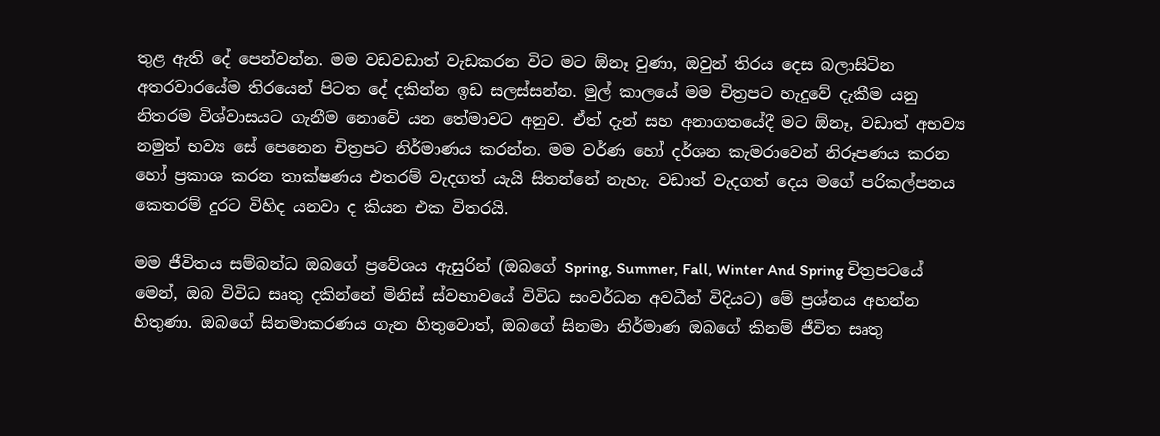තුළ ඇති දේ පෙන්වන්න. මම වඩවඩාත් වැඩකරන විට මට ඕනෑ වුණා, ඔවුන් තිරය දෙස බලාසිටින අතරවාරයේම තිරයෙන් පිටත දේ දකින්න ඉඩ සලස්සන්න. මුල් කාලයේ මම චිත්‍රපට හැදුවේ දැකීම යනු නිතරම විශ්වාසයට ගැනීම නොවේ යන තේමාවට අනුව. ඒත් දැන් සහ අනාගතයේදී මට ඕනෑ, වඩාත් අභව්‍ය නමුත් භව්‍ය සේ පෙනෙන චිත්‍රපට නිර්මාණය කරන්න. මම වර්ණ හෝ දර්ශන කැමරාවෙන් නිරූපණය කරන හෝ ප්‍රකාශ කරන තාක්ෂණය එතරම් වැදගත් යැයි සිතන්නේ නැහැ. වඩාත් වැදගත් දෙය මගේ පරිකල්පනය කෙතරම් දුරට විහිද යනවා ද කියන එක විතරයි.

මම ජීවිතය සම්බන්ධ ඔබගේ ප්‍රවේශය ඇසුරින් (ඔබගේ Spring, Summer, Fall, Winter And Spring චිත්‍රපටයේ මෙන්, ඔබ විවිධ සෘතු දකින්නේ මිනිස් ස්වභාවයේ විවිධ සංවර්ධන අවධීන් විදියට) මේ ප්‍රශ්නය අහන්න හිතුණා. ඔබගේ සිනමාකරණය ගැන හිතුවොත්, ඔබගේ සිනමා නිර්මාණ ඔබගේ කිනම් ජීවිත සෘතු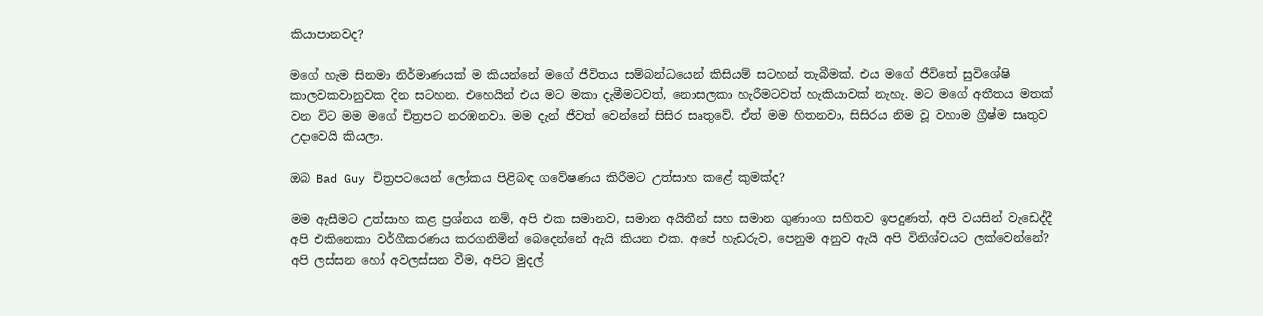කියාපානවද?

මගේ හැම සිනමා නිර්මාණයක් ම කියන්නේ මගේ ජීවිතය සම්බන්ධයෙන් කිසියම් සටහන් තැබීමක්. එය මගේ ජීවිතේ සුවිශේෂි කාලවකවානුවක දින සටහන. එහෙයින් එය මට මකා දැමීමටවත්, නොසලකා හැරීමටවත් හැකියාවක් නැහැ. මට මගේ අතීතය මතක් වන විට මම මගේ චිත්‍රපට නරඹනවා. මම දැන් ජීවත් වෙන්නේ සිසිර සෘතුවේ. ඒත් මම හිතනවා, සිසිරය නිම වූ වහාම ග්‍රීෂ්ම සෘතුව උදාවෙයි කියලා.

ඔබ Bad Guy චිත්‍රපටයෙන් ලෝකය පිළිබඳ ගවේෂණය කිරීමට උත්සාහ කළේ කුමක්ද?

මම ඇසීමට උත්සාහ කළ ප්‍රශ්නය නම්, අපි එක සමානව, සමාන අයිතීන් සහ සමාන ගුණාංග සහිතව ඉපදුණත්, අපි වයසින් වැඩෙද්දී අපි එකිනෙකා වර්ගීකරණය කරගනිමින් බෙදෙන්නේ ඇයි කියන එක. අපේ හැඩරුව, පෙනුම අනුව ඇයි අපි විනිශ්චයට ලක්වෙන්නේ? අපි ලස්සන හෝ අවලස්සන වීම, අපිට මුදල්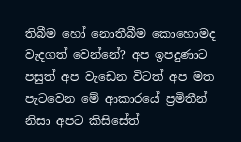තිබීම හෝ නොතීබීම කොහොමද වැදගත් වෙන්නේ? අප ඉපදුණාට පසුත් අප වැඩෙන විටත් අප මත පැටවෙන මේ ආකාරයේ ප්‍රමිතීන් නිසා අපට කිසිසේත්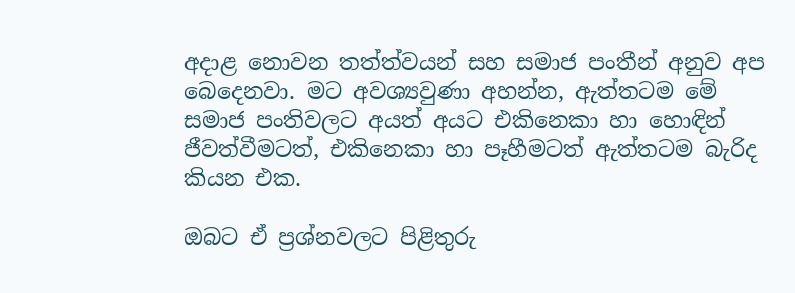අදාළ නොවන තත්ත්වයන් සහ සමාජ පංතීන් අනුව අප බෙදෙනවා. මට අවශ්‍යවුණා අහන්න, ඇත්තටම මේ සමාජ පංතිවලට අයත් අයට එකිනෙකා හා හොඳින් ජීවත්වීමටත්, එකිනෙකා හා පෑහීමටත් ඇත්තටම බැරිද කියන එක.

ඔබට ඒ ප්‍රශ්නවලට පිළිතුරු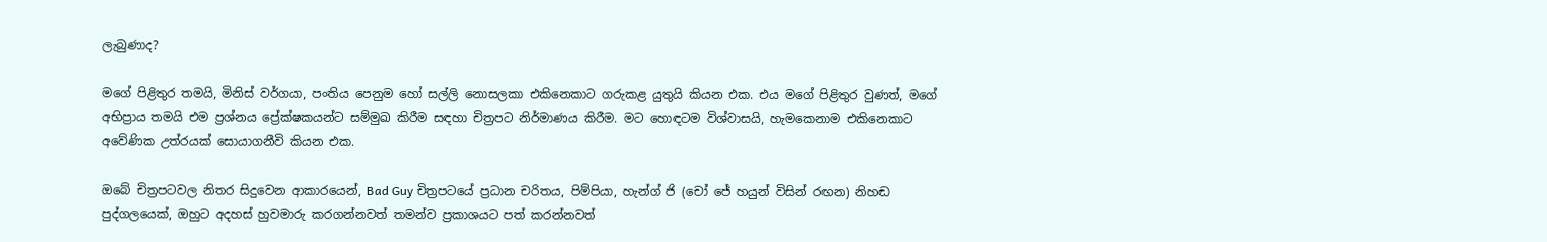ලැබුණාද?

මගේ පිළිතුර තමයි, මිනිස් වර්ගයා, පංතිය පෙනුම හෝ සල්ලි නොසලකා එකිනෙකාට ගරුකළ යුතුයි කියන එක. එය මගේ පිළිතුර වුණත්, මගේ අභිප්‍රාය තමයි එම ප්‍රශ්නය ප්‍රේක්ෂකයන්ට සම්මුඛ කිරීම සඳහා චිත්‍රපට නිර්මාණය කිරීම. මට හොඳටම විශ්වාසයි, හැමකෙනාම එකිනෙකාට අවේණික උත්රයක් සොයාගනීවි කියන එක.

ඔබේ චිත්‍රපටවල නිතර සිදුවෙන ආකාරයෙන්, Bad Guy චිත්‍රපටයේ ප්‍රධාන චරිතය, පිම්පියා, හැන්ග් ජි (චෝ ජේ හයුන් විසින් රඟන) නිහඬ පුද්ගලයෙක්, ඔහුට අදහස් හුවමාරු කරගන්නවත් තමන්ව ප්‍රකාශයට පත් කරන්නවත්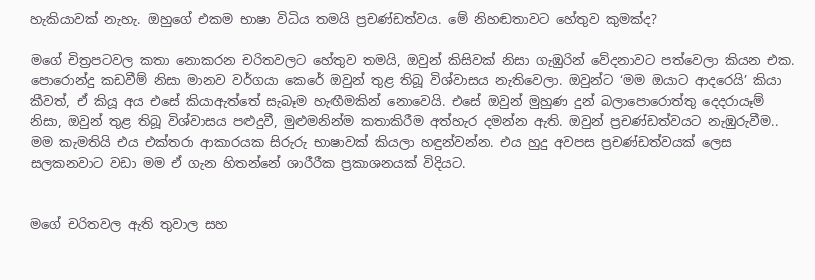හැකියාවක් නැහැ. ඔහුගේ එකම භාෂා විධිය තමයි ප්‍රචණ්ඩත්වය. මේ නිහඬතාවට හේතුව කුමක්ද?

මගේ චිත්‍රපටවල කතා නොකරන චරිතවලට හේතුව තමයි, ඔවුන් කිසිවක් නිසා ගැඹුරින් වේදනාවට පත්වෙලා කියන එක. පොරොන්දු කඩවීම් නිසා මානව වර්ගයා කෙරේ ඔවුන් තුළ තිබූ විශ්වාසය නැතිවෙලා. ඔවුන්ට ‘මම ඔයාට ආදරෙයි’ කියා කීවත්, ඒ කියූ අය එසේ කියාඇත්තේ සැබෑම හැඟීමකින් නොවෙයි. එසේ ඔවුන් මුහුණ දුන් බලාපොරොත්තු දෙදරායෑම් නිසා, ඔවුන් තුළ තිබූ විශ්වාසය පළුදුවී, මුළුමනින්ම කතාකිරීම අත්හැර දමන්න ඇති. ඔවුන් ප්‍රචණ්ඩත්වයට නැඹුරුවීම.. මම කැමතියි එය එක්තරා ආකාරයක සිරුරු භාෂාවක් කියලා හඳුන්වන්න. එය හුදු අවපස ප්‍රචණ්ඩත්වයක් ලෙස සලකනවාට වඩා මම ඒ ගැන හිතන්නේ ශාරීරීක ප්‍රකාශනයක් විදියට.


මගේ චරිතවල ඇති තුවාල සහ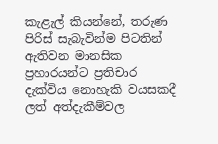කැළැල් කියන්නේ, තරුණ පිරිස් සැබැවින්ම පිටතින් ඇතිවන මානසික ප්‍රහාරයන්ට ප්‍රතිචාර දැක්විය නොහැකි වයසකදී ලත් අත්දැකීම්වල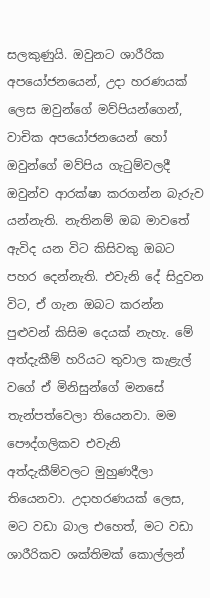සලකුණුයි. ඔවුනට ශාරීරික අපයෝජනයෙන්, උදා හරණයක් ලෙස ඔවුන්ගේ මව්පියන්ගෙන්, වාචික අපයෝජනයෙන් හෝ ඔවුන්ගේ මව්පිය ගැටුම්වලදී ඔවුන්ව ආරක්ෂා කරගන්න බැරුව යන්නැති. නැතිනම් ඔබ මාවතේ ඇවිද යන විට කිසිවකු ඔබට පහර දෙන්නැති. එවැනි දේ සිදුවන විට, ඒ ගැන ඔබට කරන්න පුළුවන් කිසිම දෙයක් නැහැ. මේ අත්දැකීම් හරියට තුවාල කැළැල් වගේ ඒ මිනිසුන්ගේ මනසේ තැන්පත්වෙලා තියෙනවා. මම පෞද්ගලිකව එවැනි අත්දැකීම්වලට මුහුණදීලා තියෙනවා. උදාහරණයක් ලෙස, මට වඩා බාල එහෙත්, මට වඩා ශාරීරිකව ශක්තිමක් කොල්ලන්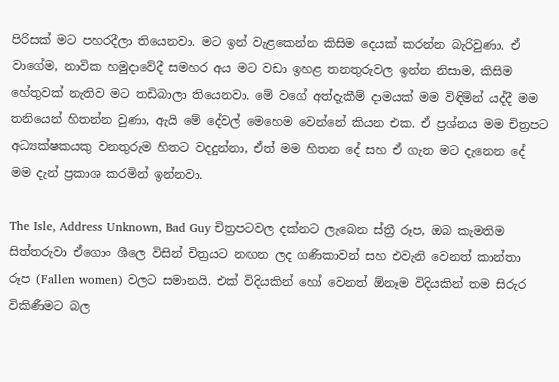පිරිසක් මට පහරදීලා තියෙනවා. මට ඉන් වැළකෙන්න කිසිම දෙයක් කරන්න බැරිවුණා. ඒ වාගේම, නාවික හමුදාවේදී සමහර අය මට වඩා ඉහළ තනතුරුවල ඉන්න නිසාම, කිසිම හේතුවක් නැතිව මට තඩිබාලා තියෙනවා. මේ වගේ අත්දැකීම් දාමයක් මම විඳිමින් යද්දී මම තනියෙන් හිතන්න වුණා, ඇයි මේ දේවල් මෙහෙම වෙන්නේ කියන එක. ඒ ප්‍රශ්නය මම චිත්‍රපට අධ්‍යක්ෂකයකු වනතුරුම හිතට වදදුන්නා, ඒත් මම හිතන දේ සහ ඒ ගැන මට දැනෙන දේ මම දැන් ප්‍රකාශ කරමින් ඉන්නවා.

The Isle, Address Unknown, Bad Guy චිත්‍රපටවල දක්නට ලැබෙන ස්ත්‍රී රූප, ඔබ කැමතිම සිත්තරුවා ඒගොං ශීලෙ විසින් චිත්‍රයට නඟන ලද ගණිකාවන් සහ එවැනි වෙනත් කාන්තා රූප (Fallen women) වලට සමානයි. එක් විදියකින් හෝ වෙනත් ඕනෑම විදියකින් තම සිරුර විකිණීමට බල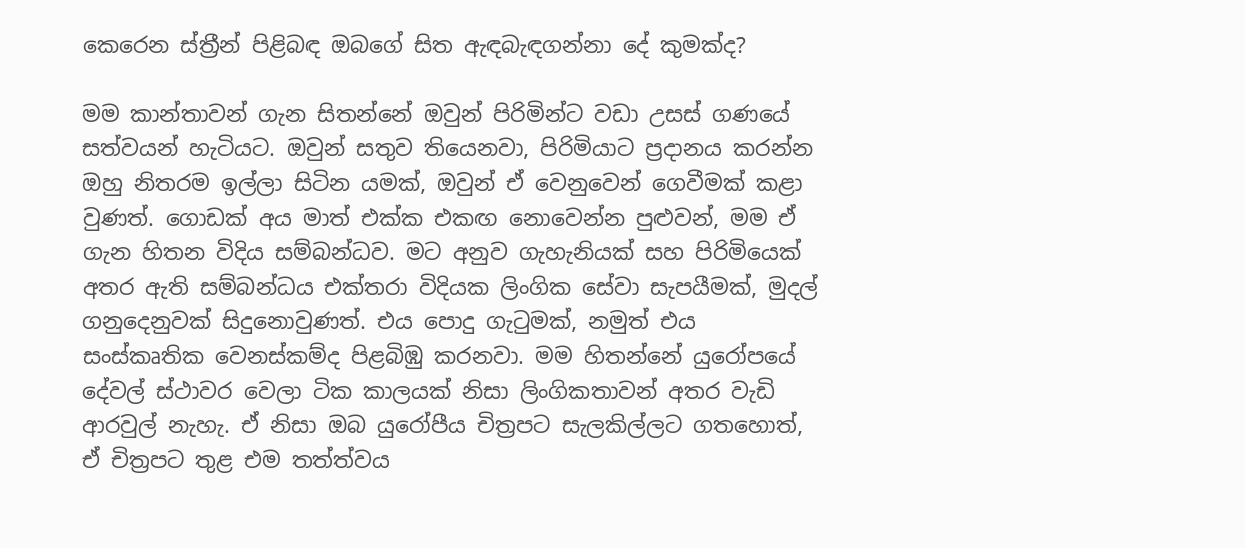කෙරෙන ස්ත්‍රීන් පිළිබඳ ඔබගේ සිත ඇඳබැඳගන්නා දේ කුමක්ද?

මම කාන්තාවන් ගැන සිතන්නේ ඔවුන් පිරිමින්ට වඩා උසස් ගණයේ සත්වයන් හැටියට. ඔවුන් සතුව තියෙනවා, පිරිමියාට ප්‍රදානය කරන්න ඔහු නිතරම ඉල්ලා සිටින යමක්, ඔවුන් ඒ වෙනුවෙන් ගෙවීමක් කළා වුණත්. ගොඩක් අය මාත් එක්ක එකඟ නොවෙන්න පුළුවන්, මම ඒ ගැන හිතන විදිය සම්බන්ධව. මට අනුව ගැහැනියක් සහ පිරිමියෙක් අතර ඇති සම්බන්ධය එක්තරා විදියක ලිංගික සේවා සැපයීමක්, මුදල් ගනුදෙනුවක් සිදුනොවුණත්. එය පොදු ගැටුමක්, නමුත් එය සංස්කෘතික වෙනස්කම්ද පිළබිඹු කරනවා. මම හිතන්නේ යුරෝපයේ දේවල් ස්ථාවර වෙලා ටික කාලයක් නිසා ලිංගිකතාවන් අතර වැඩි ආරවුල් නැහැ. ඒ නිසා ඔබ යුරෝපීය චිත්‍රපට සැලකිල්ලට ගතහොත්, ඒ චිත්‍රපට තුළ එම තත්ත්වය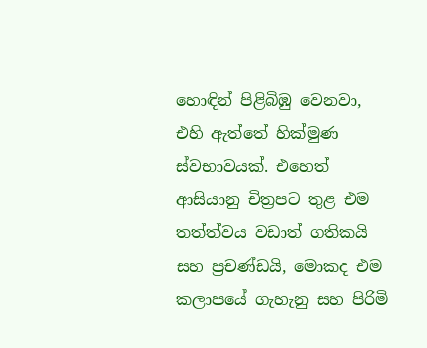හොඳින් පිළිබිඹු වෙනවා, එහි ඇත්තේ හික්මුණ ස්වභාවයක්. එහෙත් ආසියානු චිත්‍රපට තුළ එම තත්ත්වය වඩාත් ගතිකයි සහ ප්‍රචණ්ඩයි, මොකද එම කලාපයේ ගැහැනු සහ පිරිමි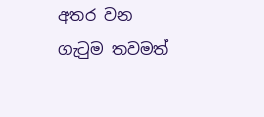අතර වන ගැටුම තවමත්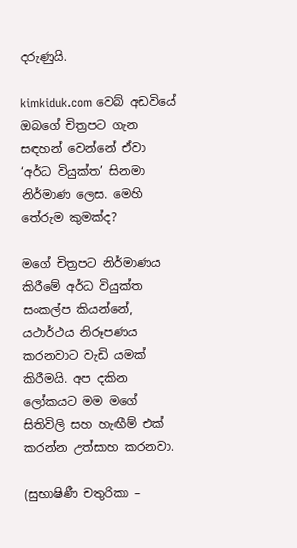දරුණුයි.

kimkiduk.com වෙබ් අඩවියේ ඔබගේ චිත්‍රපට ගැන සඳහන් වෙන්නේ ඒවා ‘අර්ධ වියුක්ත’ සිනමා නිර්මාණ ලෙස. මෙහි තේරුම කුමක්ද?

මගේ චිත්‍රපට නිර්මාණය කිරීමේ අර්ධ වියුක්ත සංකල්ප කියන්නේ, යථාර්ථය නිරූපණය කරනවාට වැඩි යමක් කිරීමයි. අප දකින ලෝකයට මම මගේ සිතිවිලි සහ හැඟීම් එක් කරන්න උත්සාහ කරනවා.

(සුභාෂිණී චතුරිකා –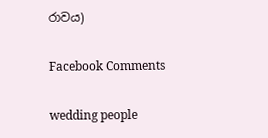රාවය)

Facebook Comments

wedding people